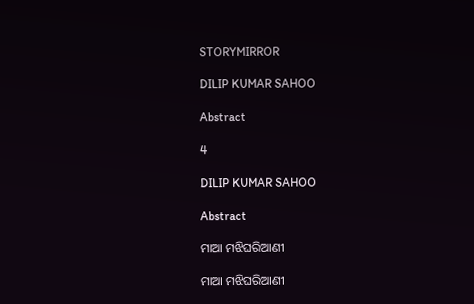STORYMIRROR

DILIP KUMAR SAHOO

Abstract

4

DILIP KUMAR SAHOO

Abstract

ମାଆ ମଝିଘରିଆଣୀ

ମାଆ ମଝିଘରିଆଣୀ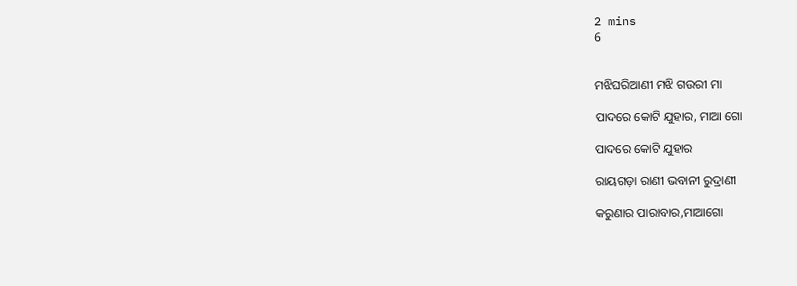2 mins
6


ମଝିଘରିଆଣୀ ମଝି ଗଉରୀ ମା

ପାଦରେ କୋଟି ଯୁହାର, ମାଆ ଗୋ

ପାଦରେ କୋଟି ଯୁହାର

ରାୟଗଡ଼ା ରାଣୀ ଭବାନୀ ରୁଦ୍ରାଣୀ

କରୁଣାର ପାରାବାର,ମାଆଗୋ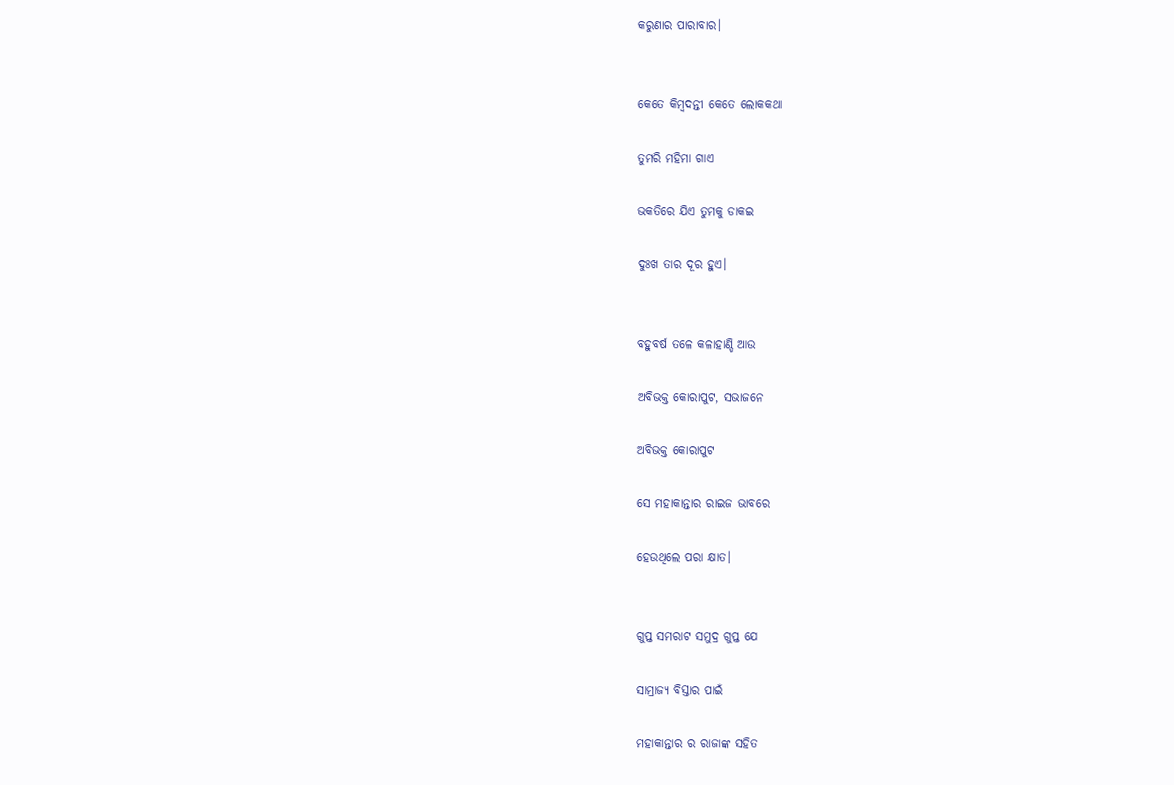କରୁଣାର ପାରାବାର।


କେତେ କିମ୍ବଦନ୍ତୀ କେତେ ଲୋକକଥା

ତୁମରି ମହିମା ଗାଏ

ଭକତିରେ ଯିଏ ତୁମକୁ ଡାକଇ

ଦୁଃଖ ତାର ଦୂର ହୁଏ।


ବହୁବର୍ଷ ତଳେ କଳାହାଣ୍ଡି ଆଉ

ଅବିଭକ୍ତ କୋରାପୁଟ, ସଭାଜନେ

ଅବିଭକ୍ତ କୋରାପୁଟ

ସେ ମହାକାନ୍ତାର ରାଇଜ ଭାବରେ

ହେଉଥିଲେ ପରା କ୍ଷାତ।


ଗୁପ୍ତ ସମରାଟ ସମୁଦ୍ର ଗୁପ୍ତ ଯେ

ସାମ୍ରାଜ୍ୟ ବିସ୍ତାର ପାଇଁ

ମହାକାନ୍ତାର ର ରାଜାଙ୍କ ସହିତ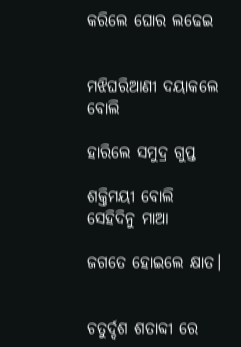କରିଲେ ଘୋର ଲଢେଇ


ମଝିଘରିଆଣୀ ଦୟାକଲେ ବୋଲି

ହାରିଲେ ସମୁଦ୍ର ଗୁପ୍ତ

ଶକ୍ତିମୟୀ ବୋଲି ସେହିଦିନୁ ମାଆ

ଜଗତେ ହୋଇଲେ କ୍ଷାତ।


ଚତୁର୍ଦ୍ଦଶ ଶତାବ୍ଦୀ ରେ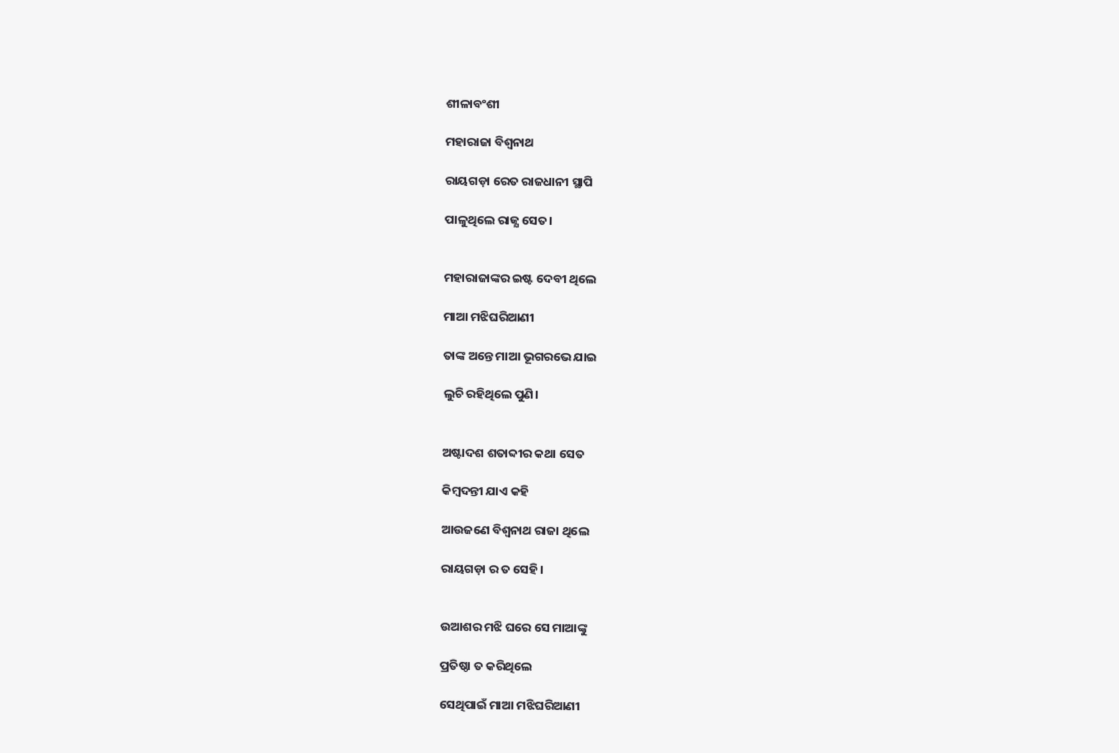ଶୀଳାବଂଶୀ

ମହାରାଜା ବିଶ୍ୱନାଥ

ରାୟଗଡ଼ା ରେତ ରାଜଧାନୀ ସ୍ଥାପି

ପାଳୁଥିଲେ ରାଜ୍ଯ ସେତ।


ମହାରାଜାଙ୍କର ଇଷ୍ଟ ଦେବୀ ଥିଲେ

ମାଆ ମଝିଘରିଆଣୀ

ତାଙ୍କ ଅନ୍ତେ ମାଆ ଭୂଗରଭେ ଯାଇ

ଲୁଚି ରହିଥିଲେ ପୁଣି।


ଅଷ୍ଟାଦଶ ଶତାବ୍ଦୀର କଥା ସେତ

କିମ୍ବଦନ୍ତୀ ଯାଏ କହି

ଆଉଜଣେ ବିଶ୍ବନାଥ ରାଜା ଥିଲେ

ରାୟଗଡ଼ା ର ତ ସେହି।


ଉଆଶର ମଝି ଘରେ ସେ ମାଆଙ୍କୁ

ପ୍ରତିଷ୍ଠା ତ କରିଥିଲେ

ସେଥିପାଇଁ ମାଆ ମଝିଘରିଆଣୀ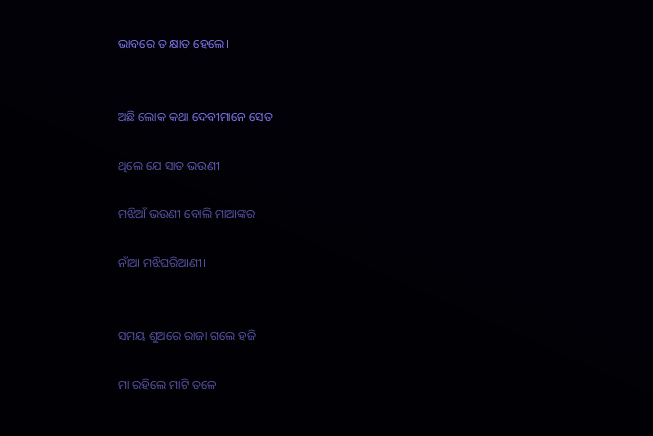ଭାବରେ ତ କ୍ଷାତ ହେଲେ।


ଅଛି ଲୋକ କଥା ଦେବୀମାନେ ସେତ

ଥିଲେ ଯେ ସାତ ଭଉଣୀ

ମଝିଆଁ ଭଉଣୀ ବୋଲି ମାଆଙ୍କର

ନାଁଆ ମଝିଘରିଆଣୀ।


ସମୟ ଶୁଅରେ ରାଜା ଗଲେ ହଜି

ମା ରହିଲେ ମାଟି ତଳେ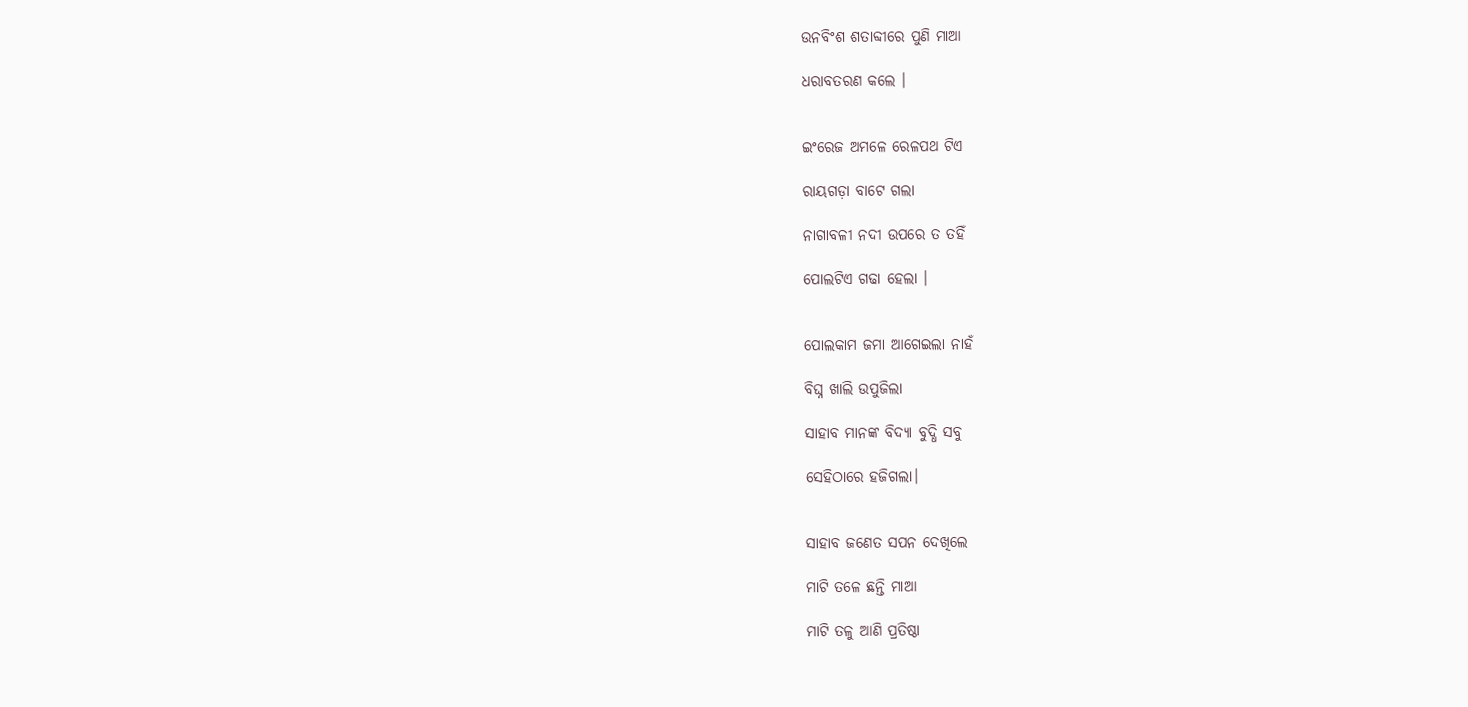ଉନବିଂଶ ଶତାବ୍ଦୀରେ ପୁଣି ମାଆ

ଧରାବତରଣ କଲେ ।


ଇଂରେଜ ଅମଳେ ରେଳପଥ ଟିଏ

ରାୟଗଡ଼ା ବାଟେ ଗଲା

ନାଗାବଳୀ ନଦୀ ଉପରେ ତ ତହିଁ

ପୋଲଟିଏ ଗଢା ହେଲା ।


ପୋଲକାମ ଜମା ଆଗେଇଲା ନାହଁ

ବିଘ୍ନ ଖାଲି ଉପୁଜିଲା

ସାହାବ ମାନଙ୍କ ବିଦ୍ଯା ବୁଦ୍ଧି ସବୁ

ସେହିଠାରେ ହଜିଗଲା।


ସାହାବ ଜଣେତ ସପନ ଦେଖିଲେ

ମାଟି ତଳେ ଛନ୍ତି ମାଆ

ମାଟି ତଳୁ ଆଣି ପ୍ରତିଷ୍ଠା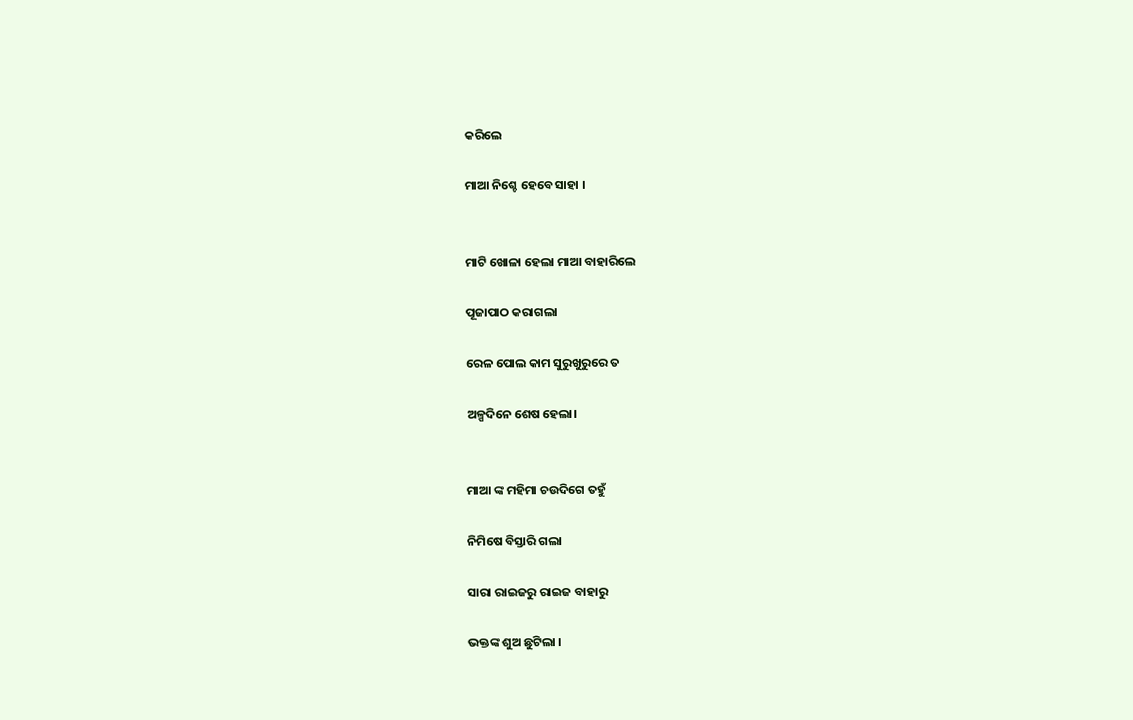କରିଲେ

ମାଆ ନିଶ୍ଚେ ହେବେ ସାହା ।


ମାଟି ଖୋଳା ହେଲା ମାଆ ବାହାରିଲେ

ପୂଜାପାଠ କରାଗଲା

ରେଳ ପୋଲ କାମ ସୁରୁଖୁରୁରେ ତ

ଅଳ୍ପଦିନେ ଶେଷ ହେଲା।


ମାଆ ଙ୍କ ମହିମା ଚଉଦିଗେ ତହୁଁ

ନିମିଷେ ବିସ୍ତାରି ଗଲା

ସାରା ରାଇଜରୁ ରାଇଜ ବାହାରୁ

ଭକ୍ତଙ୍କ ଶୁଅ ଛୁଟିଲା ।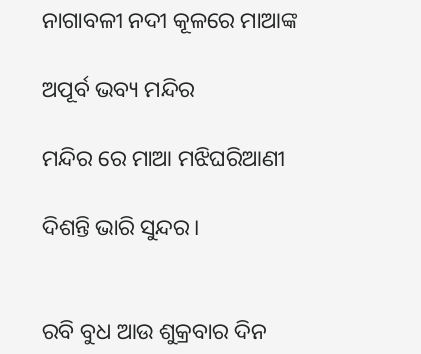ନାଗାବଳୀ ନଦୀ କୂଳରେ ମାଆଙ୍କ

ଅପୂର୍ବ ଭବ୍ୟ ମନ୍ଦିର

ମନ୍ଦିର ରେ ମାଆ ମଝିଘରିଆଣୀ

ଦିଶନ୍ତି ଭାରି ସୁନ୍ଦର।


ରବି ବୁଧ ଆଉ ଶୁକ୍ରବାର ଦିନ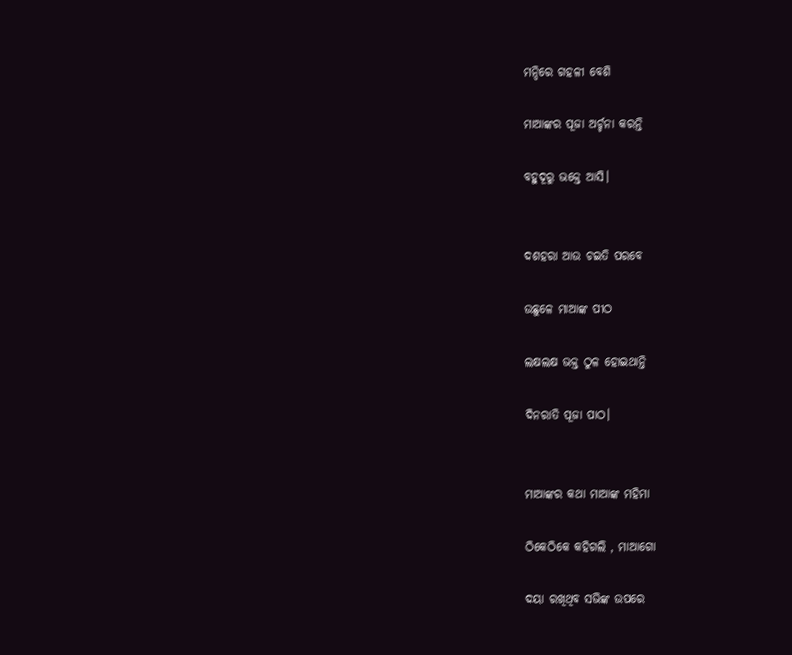ମନ୍ଦିରେ ଗହଳୀ ବେଶି

ମାଆଙ୍କର ପୂଜା ଅର୍ଚ୍ଚନା କରନ୍ତି

ବହୁଦୂରୁ ଭକ୍ତେ ଆସି।


ଦଶହରା ଆଉ ଚଇତି ପରବେ

ଉଛୁଳେ ମାଆଙ୍କ ପୀଠ

ଲକ୍ଷଲକ୍ଷ ଭକ୍ତ ଠୁଳ ହୋଇଥାନ୍ତି

ଦିନରାତି ପୂଜା ପାଠ।


ମାଆଙ୍କର କଥା ମାଆଙ୍କ ମହିମା

ଠିକେଠିକେ କହିଗଲି , ମାଆଗୋ

ଦୟା ରଖିଥିବ ସଭିଙ୍କ ଉପରେ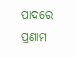ପାଦରେ ପ୍ରଣାମ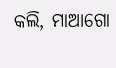କଲି, ମାଆଗୋ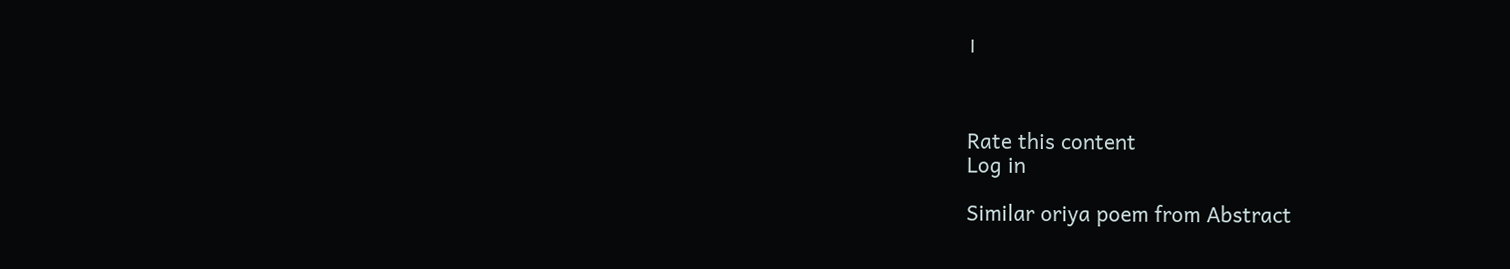।



Rate this content
Log in

Similar oriya poem from Abstract